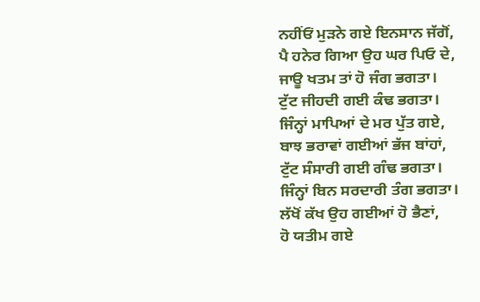ਨਹੀਂਓਂ ਮੁੜਨੇ ਗਏ ਇਨਸਾਨ ਜੱਗੋਂ,
ਪੈ ਹਨੇਰ ਗਿਆ ਉਹ ਘਰ ਪਿਓ ਦੇ,
ਜਾਊ ਖਤਮ ਤਾਂ ਹੋ ਜੰਗ ਭਗਤਾ।
ਟੁੱਟ ਜੀਹਦੀ ਗਈ ਕੰਢ ਭਗਤਾ।
ਜਿੰਨ੍ਹਾਂ ਮਾਪਿਆਂ ਦੇ ਮਰ ਪੁੱਤ ਗਏ,
ਬਾਝ ਭਰਾਵਾਂ ਗਈਆਂ ਭੱਜ ਬਾਂਹਾਂ,
ਟੁੱਟ ਸੰਸਾਰੀ ਗਈ ਗੰਢ ਭਗਤਾ।
ਜਿੰਨ੍ਹਾਂ ਬਿਨ ਸਰਦਾਰੀ ਤੰਗ ਭਗਤਾ।
ਲੱਖੋਂ ਕੱਖ ਉਹ ਗਈਆਂ ਹੋ ਭੈਣਾਂ,
ਹੋ ਯਤੀਮ ਗਏ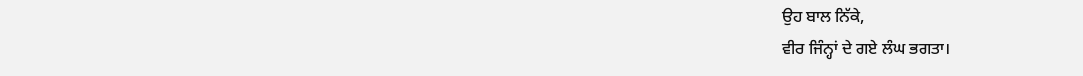ਉਹ ਬਾਲ ਨਿੱਕੇ,
ਵੀਰ ਜਿੰਨ੍ਹਾਂ ਦੇ ਗਏ ਲੰਘ ਭਗਤਾ।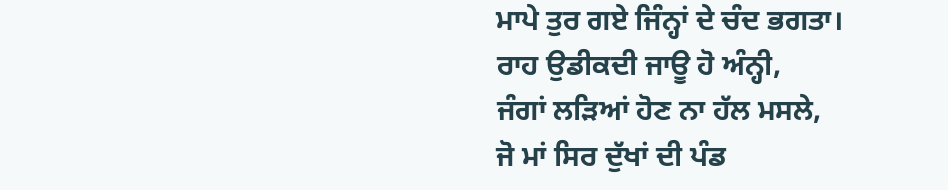ਮਾਪੇ ਤੁਰ ਗਏ ਜਿੰਨ੍ਹਾਂ ਦੇ ਚੰਦ ਭਗਤਾ।
ਰਾਹ ਉਡੀਕਦੀ ਜਾਊ ਹੋ ਅੰਨ੍ਹੀ,
ਜੰਗਾਂ ਲੜਿਆਂ ਹੋਣ ਨਾ ਹੱਲ ਮਸਲੇ,
ਜੋ ਮਾਂ ਸਿਰ ਦੁੱਖਾਂ ਦੀ ਪੰਡ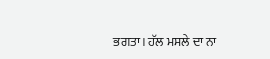ਭਗਤਾ। ਹੱਲ ਮਸਲੇ ਦਾ ਨਾ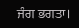ਜੰਗ ਭਗਤਾ।